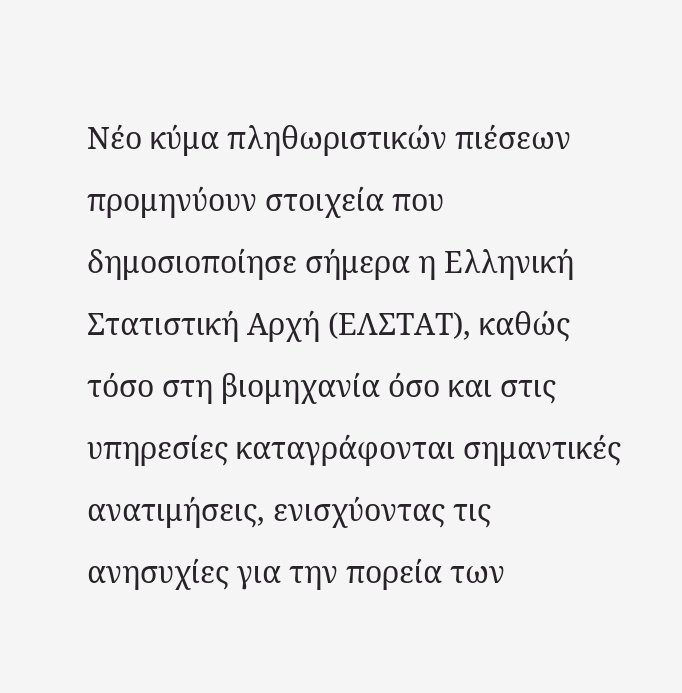Νέο κύμα πληθωριστικών πιέσεων προμηνύουν στοιχεία που δημοσιοποίησε σήμερα η Ελληνική Στατιστική Αρχή (ΕΛΣΤΑΤ), καθώς τόσο στη βιομηχανία όσο και στις υπηρεσίες καταγράφονται σημαντικές ανατιμήσεις, ενισχύοντας τις ανησυχίες για την πορεία των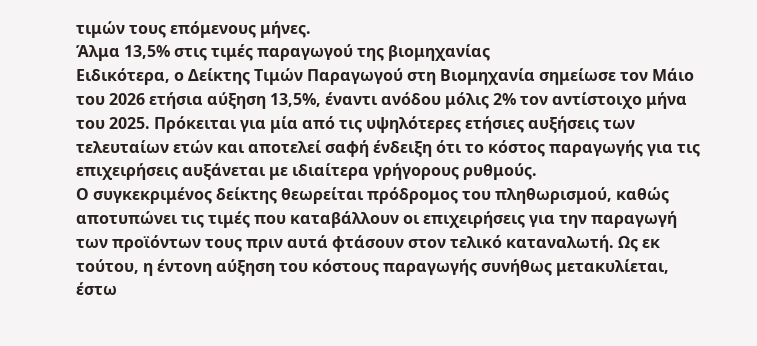τιμών τους επόμενους μήνες.
Άλμα 13,5% στις τιμές παραγωγού της βιομηχανίας
Ειδικότερα, ο Δείκτης Τιμών Παραγωγού στη Βιομηχανία σημείωσε τον Μάιο του 2026 ετήσια αύξηση 13,5%, έναντι ανόδου μόλις 2% τον αντίστοιχο μήνα του 2025. Πρόκειται για μία από τις υψηλότερες ετήσιες αυξήσεις των τελευταίων ετών και αποτελεί σαφή ένδειξη ότι το κόστος παραγωγής για τις επιχειρήσεις αυξάνεται με ιδιαίτερα γρήγορους ρυθμούς.
Ο συγκεκριμένος δείκτης θεωρείται πρόδρομος του πληθωρισμού, καθώς αποτυπώνει τις τιμές που καταβάλλουν οι επιχειρήσεις για την παραγωγή των προϊόντων τους πριν αυτά φτάσουν στον τελικό καταναλωτή. Ως εκ τούτου, η έντονη αύξηση του κόστους παραγωγής συνήθως μετακυλίεται, έστω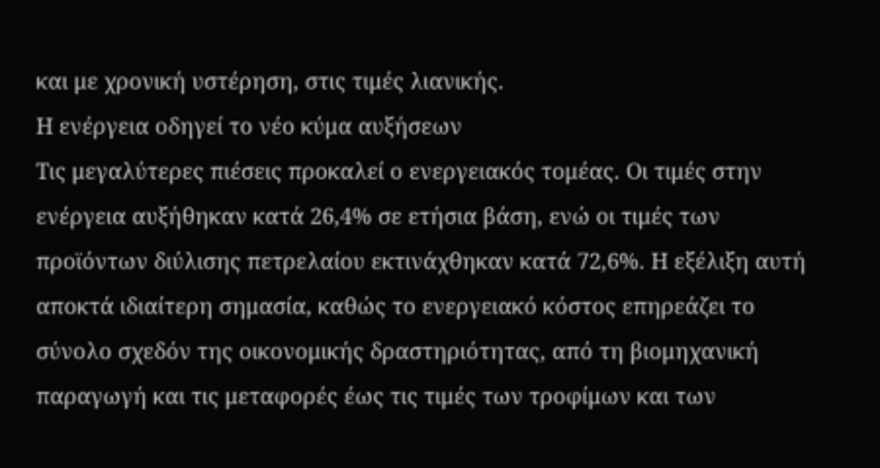και με χρονική υστέρηση, στις τιμές λιανικής.
Η ενέργεια οδηγεί το νέο κύμα αυξήσεων
Τις μεγαλύτερες πιέσεις προκαλεί ο ενεργειακός τομέας. Οι τιμές στην ενέργεια αυξήθηκαν κατά 26,4% σε ετήσια βάση, ενώ οι τιμές των προϊόντων διύλισης πετρελαίου εκτινάχθηκαν κατά 72,6%. Η εξέλιξη αυτή αποκτά ιδιαίτερη σημασία, καθώς το ενεργειακό κόστος επηρεάζει το σύνολο σχεδόν της οικονομικής δραστηριότητας, από τη βιομηχανική παραγωγή και τις μεταφορές έως τις τιμές των τροφίμων και των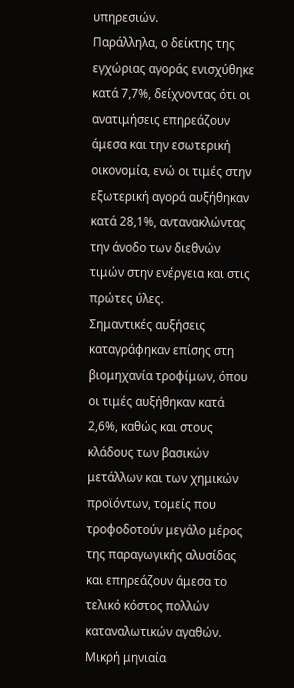υπηρεσιών.
Παράλληλα, ο δείκτης της εγχώριας αγοράς ενισχύθηκε κατά 7,7%, δείχνοντας ότι οι ανατιμήσεις επηρεάζουν άμεσα και την εσωτερική οικονομία, ενώ οι τιμές στην εξωτερική αγορά αυξήθηκαν κατά 28,1%, αντανακλώντας την άνοδο των διεθνών τιμών στην ενέργεια και στις πρώτες ύλες.
Σημαντικές αυξήσεις καταγράφηκαν επίσης στη βιομηχανία τροφίμων, όπου οι τιμές αυξήθηκαν κατά 2,6%, καθώς και στους κλάδους των βασικών μετάλλων και των χημικών προϊόντων, τομείς που τροφοδοτούν μεγάλο μέρος της παραγωγικής αλυσίδας και επηρεάζουν άμεσα το τελικό κόστος πολλών καταναλωτικών αγαθών.
Μικρή μηνιαία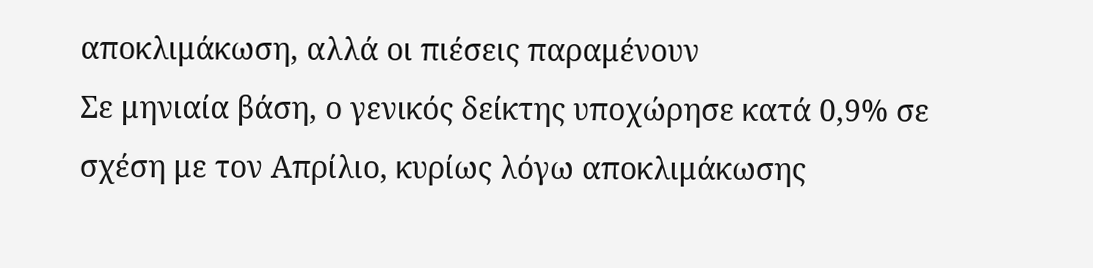αποκλιμάκωση, αλλά οι πιέσεις παραμένουν
Σε μηνιαία βάση, ο γενικός δείκτης υποχώρησε κατά 0,9% σε σχέση με τον Απρίλιο, κυρίως λόγω αποκλιμάκωσης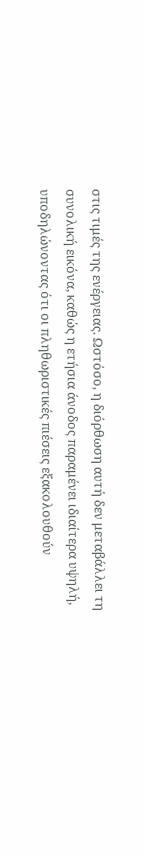στις τιμές της ενέργειας. Ωστόσο, η διόρθωση αυτή δεν μεταβάλλει τη συνολική εικόνα, καθώς η ετήσια άνοδος παραμένει ιδιαίτερα υψηλή, υποδηλώνοντας ότι οι πληθωριστικές πιέσεις εξακολουθούν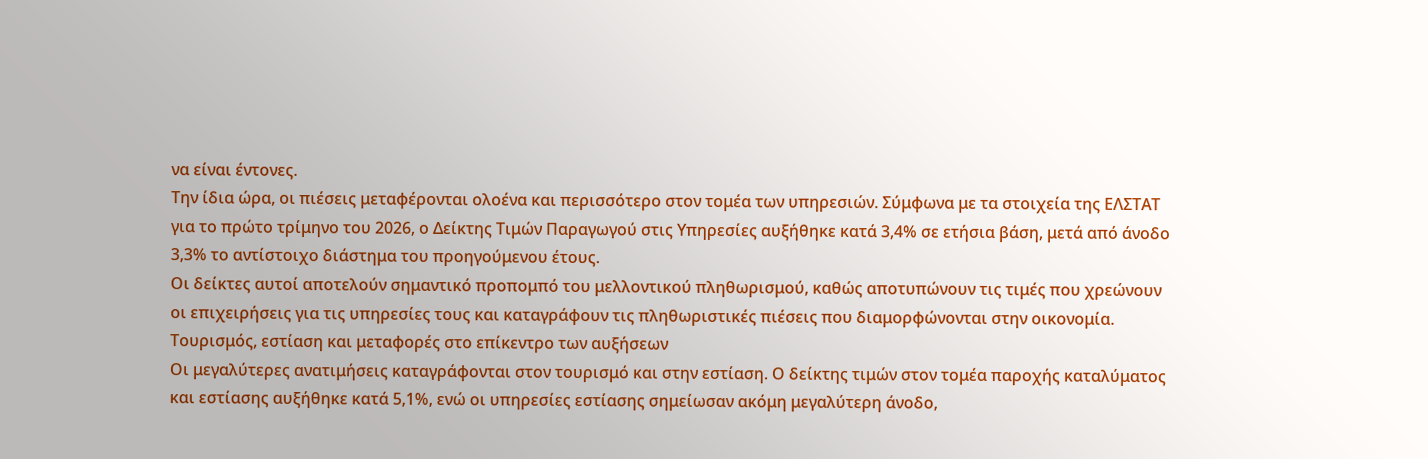να είναι έντονες.
Την ίδια ώρα, οι πιέσεις μεταφέρονται ολοένα και περισσότερο στον τομέα των υπηρεσιών. Σύμφωνα με τα στοιχεία της ΕΛΣΤΑΤ για το πρώτο τρίμηνο του 2026, ο Δείκτης Τιμών Παραγωγού στις Υπηρεσίες αυξήθηκε κατά 3,4% σε ετήσια βάση, μετά από άνοδο 3,3% το αντίστοιχο διάστημα του προηγούμενου έτους.
Οι δείκτες αυτοί αποτελούν σημαντικό προπομπό του μελλοντικού πληθωρισμού, καθώς αποτυπώνουν τις τιμές που χρεώνουν οι επιχειρήσεις για τις υπηρεσίες τους και καταγράφουν τις πληθωριστικές πιέσεις που διαμορφώνονται στην οικονομία.
Τουρισμός, εστίαση και μεταφορές στο επίκεντρο των αυξήσεων
Οι μεγαλύτερες ανατιμήσεις καταγράφονται στον τουρισμό και στην εστίαση. Ο δείκτης τιμών στον τομέα παροχής καταλύματος και εστίασης αυξήθηκε κατά 5,1%, ενώ οι υπηρεσίες εστίασης σημείωσαν ακόμη μεγαλύτερη άνοδο,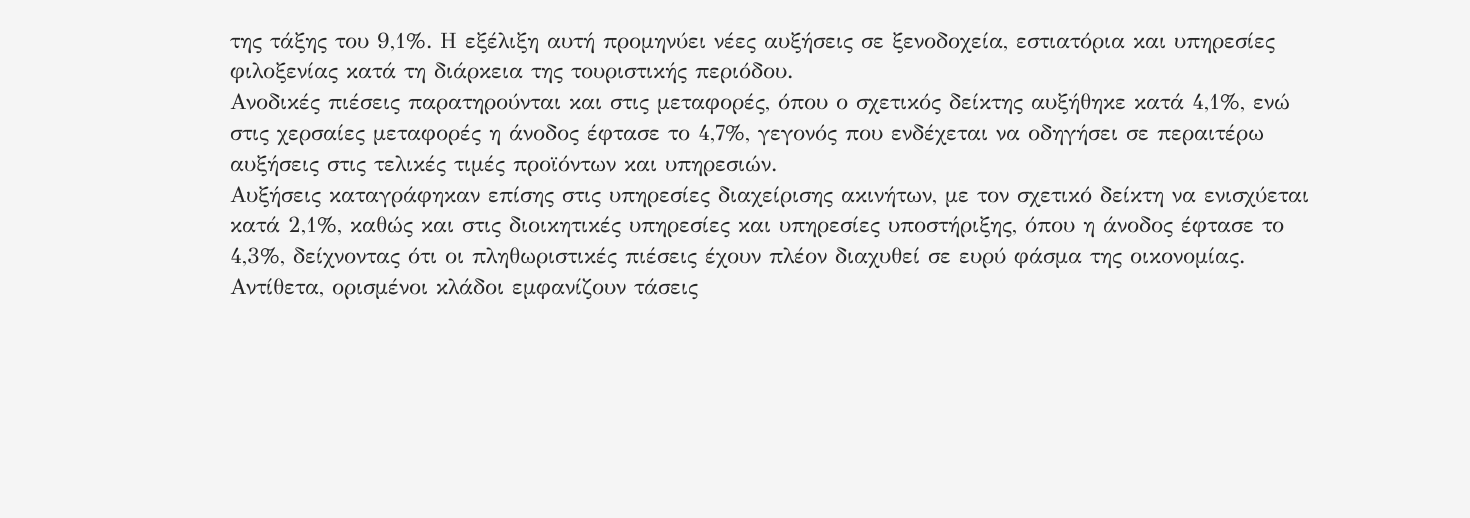της τάξης του 9,1%. Η εξέλιξη αυτή προμηνύει νέες αυξήσεις σε ξενοδοχεία, εστιατόρια και υπηρεσίες φιλοξενίας κατά τη διάρκεια της τουριστικής περιόδου.
Ανοδικές πιέσεις παρατηρούνται και στις μεταφορές, όπου ο σχετικός δείκτης αυξήθηκε κατά 4,1%, ενώ στις χερσαίες μεταφορές η άνοδος έφτασε το 4,7%, γεγονός που ενδέχεται να οδηγήσει σε περαιτέρω αυξήσεις στις τελικές τιμές προϊόντων και υπηρεσιών.
Αυξήσεις καταγράφηκαν επίσης στις υπηρεσίες διαχείρισης ακινήτων, με τον σχετικό δείκτη να ενισχύεται κατά 2,1%, καθώς και στις διοικητικές υπηρεσίες και υπηρεσίες υποστήριξης, όπου η άνοδος έφτασε το 4,3%, δείχνοντας ότι οι πληθωριστικές πιέσεις έχουν πλέον διαχυθεί σε ευρύ φάσμα της οικονομίας.
Αντίθετα, ορισμένοι κλάδοι εμφανίζουν τάσεις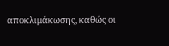αποκλιμάκωσης, καθώς οι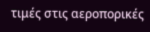τιμές στις αεροπορικές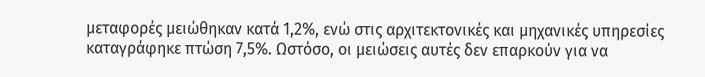μεταφορές μειώθηκαν κατά 1,2%, ενώ στις αρχιτεκτονικές και μηχανικές υπηρεσίες καταγράφηκε πτώση 7,5%. Ωστόσο, οι μειώσεις αυτές δεν επαρκούν για να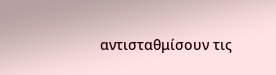αντισταθμίσουν τις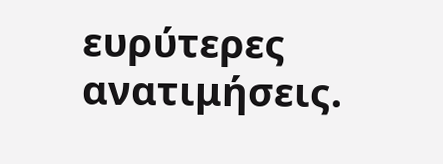ευρύτερες ανατιμήσεις.